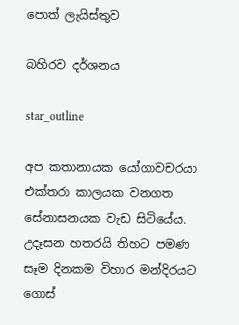පොත් ලැයිස්තුව

බහිරව දර්ශනය

star_outline

අප කතානායක යෝගාවචරයා එක්තරා කාලයක වනගත සේනාසනයක වැඩ සිටියේය. උදෑසන හතරයි තිහට පමණ සෑම දිනකම විහාර මන්දිරයට ගොස්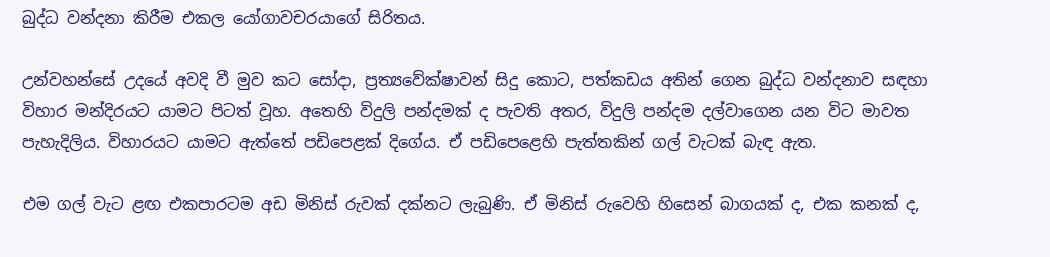බුද්ධ වන්දනා කිරීම එකල යෝගාවචරයාගේ සිරිතය.

උන්වහන්සේ උදයේ අවදි වී මුව කට සෝදා, ප්‍රත්‍යවේක්ෂාවන් සිදු කොට, පත්කඩය අතින් ගෙන බුද්ධ වන්දනාව සඳහා විහාර මන්දිරයට යාමට පිටත් වූහ. අතෙහි විදුලි පන්දමක් ද පැවති අතර, විදුලි පන්දම දල්වාගෙන යන විට මාවත පැහැදිලිය. විහාරයට යාමට ඇත්තේ පඩිපෙළක් දිගේය. ඒ පඩිපෙළෙහි පැත්තකින් ගල් වැටක් බැඳ ඇත.

එම ගල් වැට ළඟ එකපාරටම අඩ මිනිස් රුවක් දක්නට ලැබුණි. ඒ මිනිස් රුවෙහි හිසෙන් බාගයක් ද, එක කනක් ද,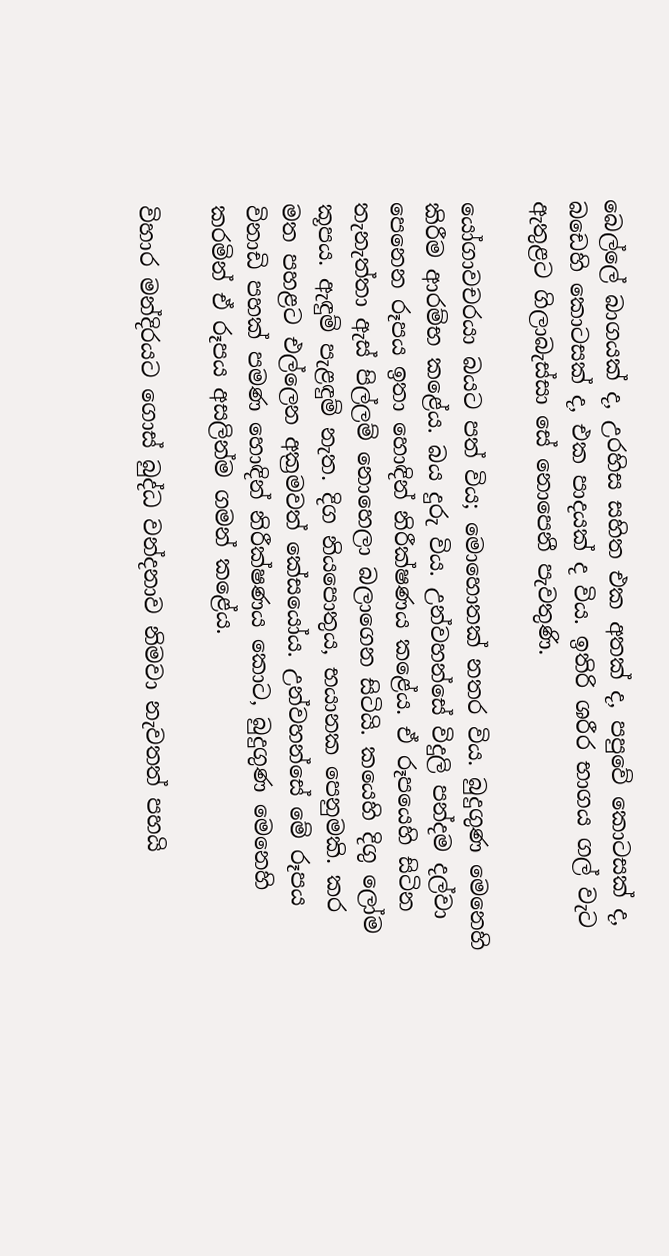බෙල්ලේ බාගයක් ද, උරහිස සහිත එක අතක් ද, පපුවේ කොටසක් ද, බඩෙහි කොටසක් ද, එක පාදයක් ද විය. ඉතිරි ශරීර භාගය ගල් වැට ඇතුළට ගිලාබැස්සා සේ නොපෙනී පැවතුණි.

යෝගාවචරයා බයට පත් විය; මොහොතක් නතර විය. බුදුගුණ මෙනෙහි කිරීම ආරම්භ කළේය. බය දුරු විය. උන්වහන්සේ විදුලි පන්දම දල්වා පෙනෙන රූපය ඉතා හොඳින් නිරීක්ෂණය කළේය. ඒ රූපයෙහි සිටින තැනැත්තා ඇස් පිල්ලම් නොහෙලා බලාගෙන සිටියි. කයෙහි දිගු ලෝම කූපය. ඇඳුම් පැළඳුම් නැත. දිග නියපොතුය, භයානක පෙනුමකි. කර මත පහළට එල්ලෙන අක්‍රමවත් කේසයෝය. උන්වහන්සේ මේ රූපය විනාඩි පහක් පමණ හොඳින් නිරීක්ෂණය කොට, බුදුගුණ මෙනෙහි කරමින් ඒ රූපය අසලින්ම ගමන් කළේය.

විහාර මන්දිරයට ගොස් බුද්ධ වන්දනාව නිමවා නැවතත් පහයි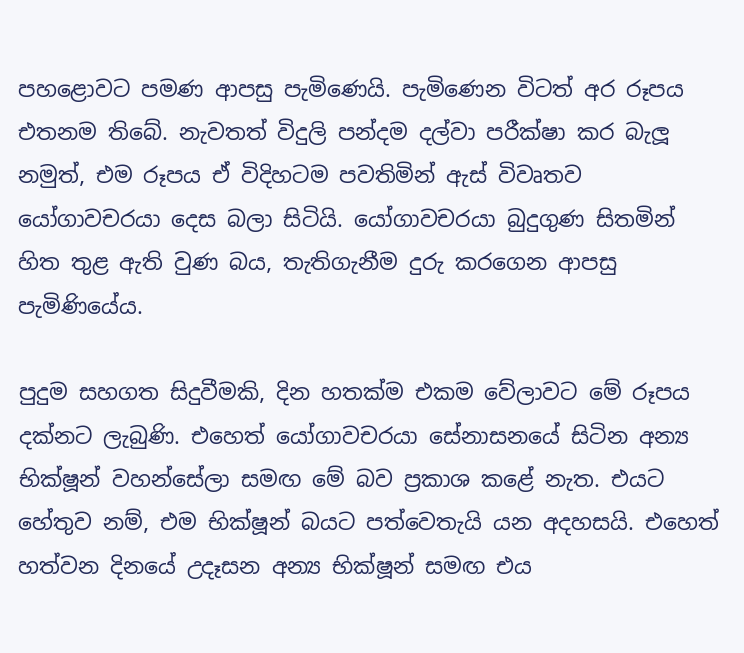පහළොවට පමණ ආපසු පැමිණෙයි. පැමිණෙන විටත් අර රූපය එතනම තිබේ. නැවතත් විදුලි පන්දම දල්වා පරීක්ෂා කර බැලූ නමුත්, එම රූපය ඒ විදිහටම පවතිමින් ඇස් විවෘතව යෝගාවචරයා දෙස බලා සිටියි. යෝගාවචරයා බුදුගුණ සිතමින් හිත තුළ ඇති වුණ බය, තැතිගැනීම දුරු කරගෙන ආපසු පැමිණියේය.

පුදුම සහගත සිදුවීමකි, දින හතක්ම එකම වේලාවට මේ රූපය දක්නට ලැබුණි. එහෙත් යෝගාවචරයා සේනාසනයේ සිටින අන්‍ය භික්ෂූන් වහන්සේලා සමඟ මේ බව ප්‍රකාශ කළේ නැත. එයට හේතුව නම්, එම භික්ෂූන් බයට පත්වෙතැයි යන අදහසයි. එහෙත් හත්වන දිනයේ උදෑසන අන්‍ය භික්ෂූන් සමඟ එය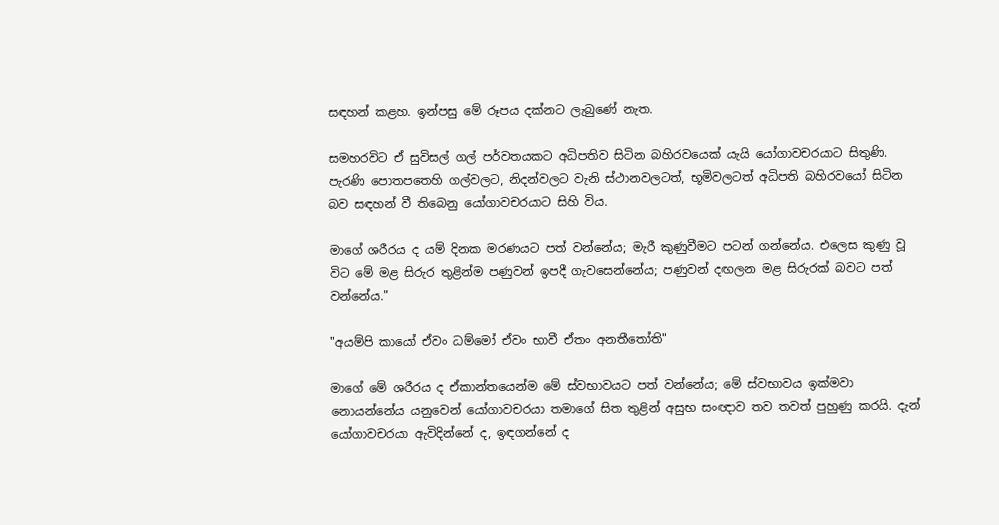සඳහන් කළහ. ඉන්පසු මේ රූපය දක්නට ලැබුණේ නැත.

සමහරවිට ඒ සුවිසල් ගල් පර්වතයකට අධිපතිව සිටින බහිරවයෙක් යැයි යෝගාවචරයාට සිතුණි. පැරණි පොතපතෙහි ගල්වලට, නිදන්වලට වැනි ස්ථානවලටත්, භූමිවලටත් අධිපති බහිරවයෝ සිටින බව සඳහන් වී තිබෙනු යෝගාවචරයාට සිහි විය.

මාගේ ශරීරය ද යම් දිනක මරණයට පත් වන්නේය; මැරී කුණුවීමට පටන් ගන්නේය. එලෙස කුණු වූ විට මේ මළ සිරුර තුළින්ම පණුවන් ඉපදී ගැවසෙන්නේය; පණුවන් දඟලන මළ සිරුරක් බවට පත් වන්නේය."

"අයම්පි කායෝ ඒවං ධම්මෝ ඒවං භාවී ඒතං අනතීතෝති"

මාගේ මේ ශරීරය ද ඒකාන්තයෙන්ම මේ ස්වභාවයට පත් වන්නේය; මේ ස්වභාවය ඉක්මවා නොයන්නේය යනුවෙන් යෝගාවචරයා තමාගේ සිත තුළින් අසුභ සංඥාව තව තවත් පුහුණු කරයි. දැන් යෝගාවචරයා ඇවිදින්නේ ද, ඉඳගන්නේ ද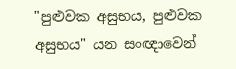"පුළුවක අසුභය, පුළුවක අසුභය" යන සංඥාවෙන්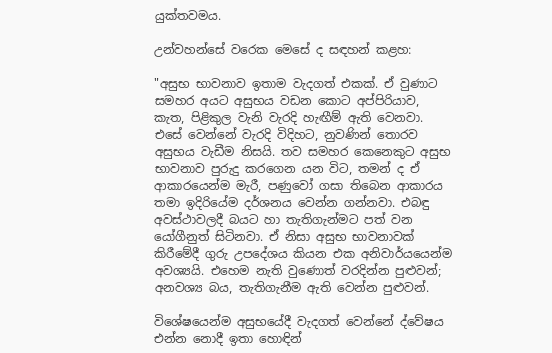යුක්තවමය.

උන්වහන්සේ වරෙක මෙසේ ද සඳහන් කළහ:

"අසුභ භාවනාව ඉතාම වැදගත් එකක්. ඒ වුණාට සමහර අයට අසුභය වඩන කොට අප්පිරියාව, කැත, පිළිකුල වැනි වැරදි හැඟීම් ඇති වෙනවා. එසේ වෙන්නේ වැරදි විදිහට, නුවණින් තොරව අසුභය වැඩීම නිසයි. තව සමහර කෙනෙකුට අසුභ භාවනාව පුරුදු කරගෙන යන විට, තමන් ද ඒ ආකාරයෙන්ම මැරී, පණුවෝ ගසා තිබෙන ආකාරය තමා ඉදිරියේම දර්ශනය වෙන්න ගන්නවා. එබඳු අවස්ථාවලදී බයට හා තැතිගැන්මට පත් වන යෝගීනුත් සිටිනවා. ඒ නිසා අසුභ භාවනාවක් කිරීමේදී ගුරු උපදේශය කියන එක අනිවාර්යයෙන්ම අවශ්‍යයි. එහෙම නැති වුණොත් වරදින්න පුළුවන්; අනවශ්‍ය බය, තැතිගැනීම ඇති වෙන්න පුළුවන්.

විශේෂයෙන්ම අසුභයේදී වැදගත් වෙන්නේ ද්වේෂය එන්න නොදී ඉතා හොඳින්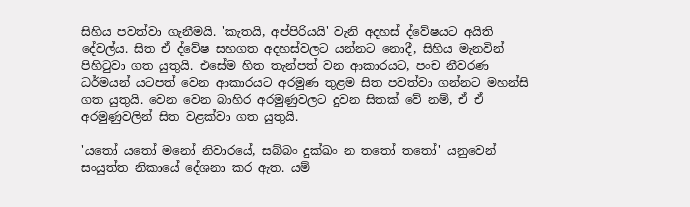සිහිය පවත්වා ගැනීමයි. 'කැතයි, අප්පිරියයි' වැනි අදහස් ද්වේෂයට අයිති දේවල්ය. සිත ඒ ද්වේෂ සහගත අදහස්වලට යන්නට නොදී, සිහිය මැනවින් පිහිටුවා ගත යුතුයි. එසේම හිත තැන්පත් වන ආකාරයට, පංච නීවරණ ධර්මයන් යටපත් වෙන ආකාරයට අරමුණ තුළම සිත පවත්වා ගන්නට මහන්සි ගත යුතුයි. වෙන වෙන බාහිර අරමුණුවලට දුවන සිතක් වේ නම්, ඒ ඒ අරමුණුවලින් සිත වළක්වා ගත යුතුයි.

'යතෝ යතෝ මනෝ නිවාරයේ, සබ්බං දුක්ඛං න තතෝ තතෝ' යනුවෙන් සංයුත්ත නිකායේ දේශනා කර ඇත. යම්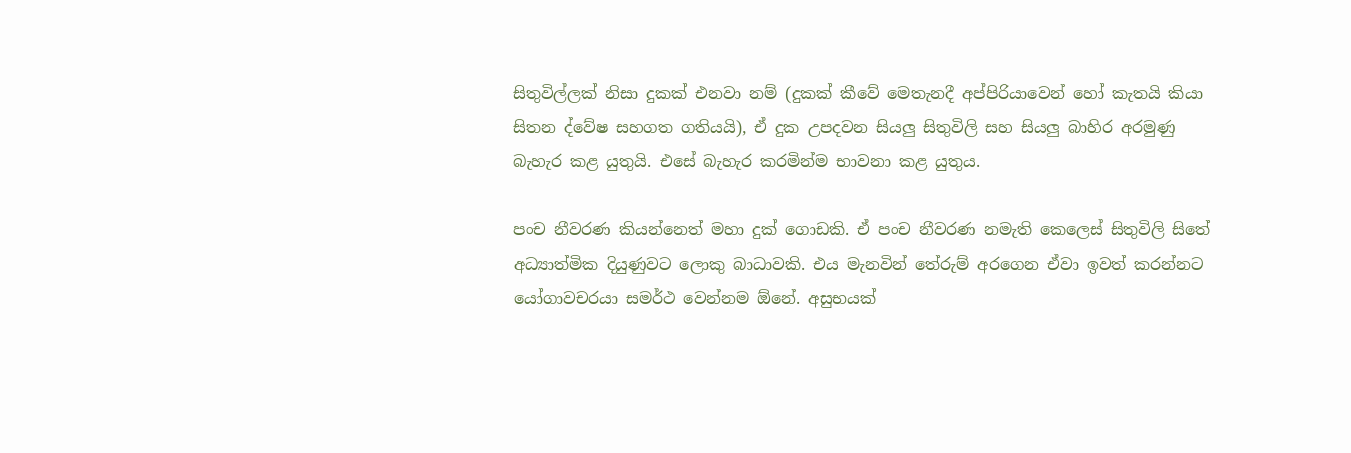සිතුවිල්ලක් නිසා දුකක් එනවා නම් (දුකක් කීවේ මෙතැනදී අප්පිරියාවෙන් හෝ කැතයි කියා සිතන ද්වේෂ සහගත ගතියයි), ඒ දුක උපදවන සියලු සිතුවිලි සහ සියලු බාහිර අරමුණු බැහැර කළ යුතුයි. එසේ බැහැර කරමින්ම භාවනා කළ යුතුය.

පංච නීවරණ කියන්නෙත් මහා දුක් ගොඩකි. ඒ පංච නීවරණ නමැති කෙලෙස් සිතුවිලි සිතේ අධ්‍යාත්මික දියුණුවට ලොකු බාධාවකි. එය මැනවින් තේරුම් අරගෙන ඒවා ඉවත් කරන්නට යෝගාවචරයා සමර්ථ වෙන්නම ඕනේ. අසුභයක්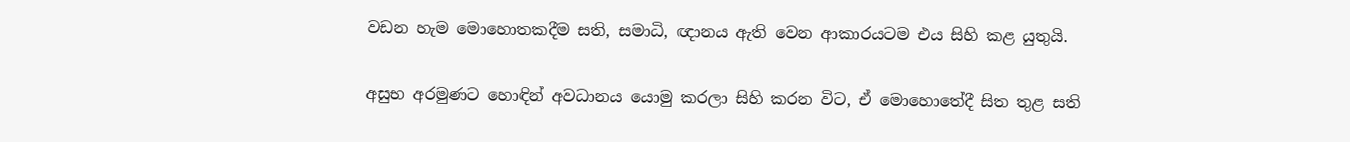වඩන හැම මොහොතකදීම සති, සමාධි, ඥානය ඇති වෙන ආකාරයටම එය සිහි කළ යුතුයි.

අසුභ අරමුණට හොඳින් අවධානය යොමු කරලා සිහි කරන විට, ඒ මොහොතේදී සිත තුළ සති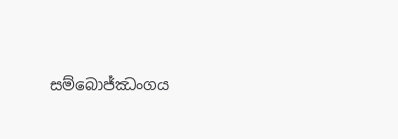සම්බොජ්ඣංගය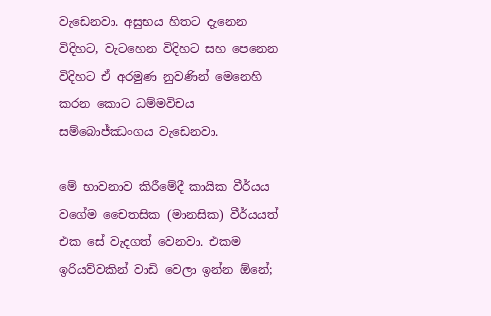වැඩෙනවා. අසුභය හිතට දැනෙන විදිහට, වැටහෙන විදිහට සහ පෙනෙන විදිහට ඒ අරමුණ නුවණින් මෙනෙහි කරන කොට ධම්මවිචය සම්බොජ්ඣංගය වැඩෙනවා.

මේ භාවනාව කිරීමේදී කායික වීර්යය වගේම චෛතසික (මානසික) වීර්යයත් එක සේ වැදගත් වෙනවා. එකම ඉරියව්වකින් වාඩි වෙලා ඉන්න ඕනේ;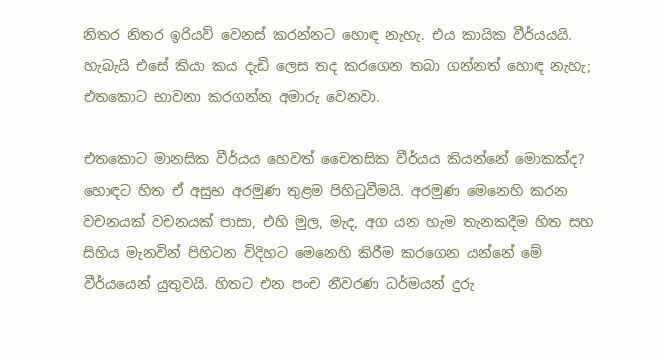නිතර නිතර ඉරියව් වෙනස් කරන්නට හොඳ නැහැ. එය කායික වීර්යයයි. හැබැයි එසේ කියා කය දැඩි ලෙස තද කරගෙන තබා ගන්නත් හොඳ නැහැ; එතකොට භාවනා කරගන්න අමාරු වෙනවා.

එතකොට මානසික වීර්යය හෙවත් චෛතසික වීර්යය කියන්නේ මොකක්ද? හොඳට හිත ඒ අසුභ අරමුණ තුළම පිහිටුවීමයි. අරමුණ මෙනෙහි කරන වචනයක් වචනයක් පාසා, එහි මුල, මැද, අග යන හැම තැනකදීම හිත සහ සිහිය මැනවින් පිහිටන විදිහට මෙනෙහි කිරීම කරගෙන යන්නේ මේ වීර්යයෙන් යුතුවයි. හිතට එන පංච නීවරණ ධර්මයන් දුරු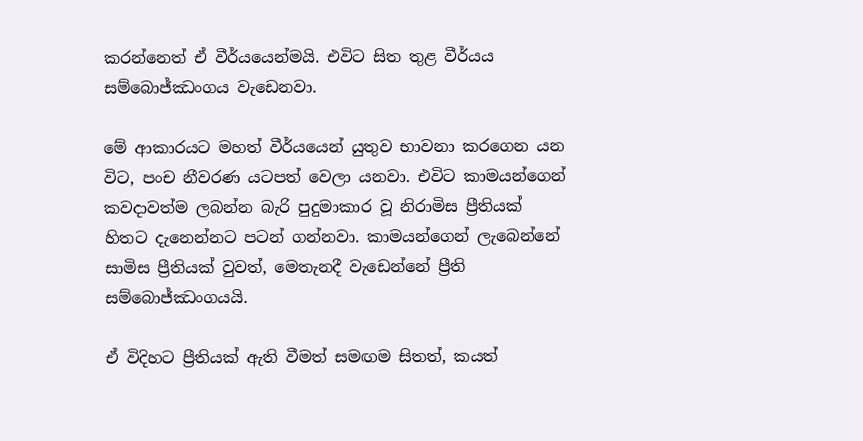කරන්නෙත් ඒ වීර්යයෙන්මයි. එවිට සිත තුළ වීර්යය සම්බොජ්ඣංගය වැඩෙනවා.

මේ ආකාරයට මහත් වීර්යයෙන් යුතුව භාවනා කරගෙන යන විට, පංච නීවරණ යටපත් වෙලා යනවා. එවිට කාමයන්ගෙන් කවදාවත්ම ලබන්න බැරි පුදුමාකාර වූ නිරාමිස ප්‍රීතියක් හිතට දැනෙන්නට පටන් ගන්නවා. කාමයන්ගෙන් ලැබෙන්නේ සාමිස ප්‍රීතියක් වුවත්, මෙතැනදී වැඩෙන්නේ ප්‍රීති සම්බොජ්ඣංගයයි.

ඒ විදිහට ප්‍රීතියක් ඇති වීමත් සමඟම සිතත්, කයත්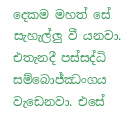දෙකම මහත් සේ සැහැල්ලු වී යනවා. එතැනදී පස්සද්ධි සම්බොජ්ඣංගය වැඩෙනවා. එසේ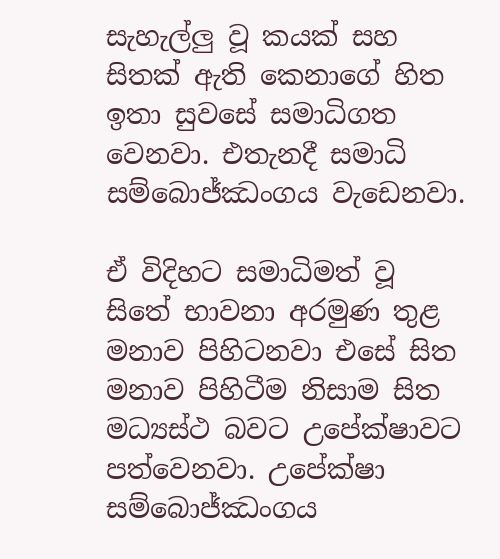සැහැල්ලු වූ කයක් සහ සිතක් ඇති කෙනාගේ හිත ඉතා සුවසේ සමාධිගත වෙනවා. එතැනදී සමාධි සම්බොජ්ඣංගය වැඩෙනවා.

ඒ විදිහට සමාධිමත් වූ සිතේ භාවනා අරමුණ තුළ මනාව පිහිටනවා එසේ සිත මනාව පිහිටීම නිසාම සිත මධ්‍යස්ථ බවට උපේක්ෂාවට පත්වෙනවා. උපේක්ෂා සම්බොජ්ඣංගය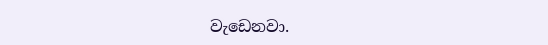වැඩෙනවා.